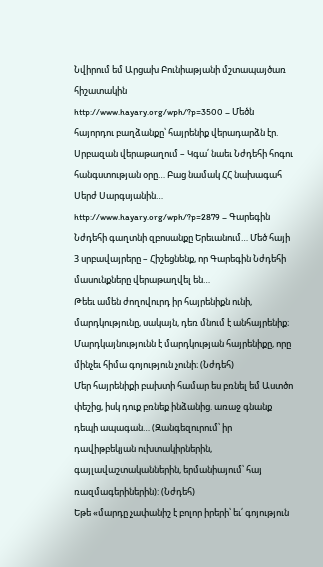Նվիրում եմ Արցախ Բունիաթյանի մշտապայծառ հիշատակին
http://www.hayary.org/wph/?p=3500 – Մեծն հայորդու բաղձանքը՝ հայրենիք վերադարձն էր. Սրբազան վերաթաղում – Կգա՛ նաեւ Նժդեհի հոգու հանգստության օրը… Բաց նամակ ՀՀ նախագահ Սերժ Սարգսյանին…
http://www.hayary.org/wph/?p=2879 – Գարեգին Նժդեհի գաղտնի զբոսանքը Երեւանում… Մեծ հայի 3 սրբավայրերը – Հիշեցնենք, որ Գարեգին Նժդեհի մասունքները վերաթաղվել են…
Թեեւ ամեն ժողովուրդ իր հայրենիքն ունի, մարդկությունը, սակայն, դեռ մնում է անհայրենիք։
Մարդկայնությունն է մարդկության հայրենիքը, որը մինչեւ հիմա գոյություն չունի։ (Նժդեհ)
Մեր հայրենիքի բախտի համար ես բռնել եմ Աստծո փեշից, իսկ դուք բռնեք ինձանից. առաջ գնանք դեպի ապագան… (Զանգեզուրում՝ իր դավիթբեկյան ուխտակիրներին, գայլավաշտականներին, երմանիայում՝ հայ ռազմագերիներին): (Նժդեհ)
Եթե «մարդը չափանիշ է բոլոր իրերի՝ եւ՛ գոյություն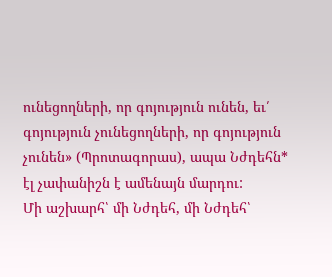ունեցողների, որ գոյություն ունեն, եւ՛ գոյություն չունեցողների, որ գոյություն չունեն» (Պրոտագորաս), ապա Նժդեհն* էլ չափանիշն է ամենայն մարդու:
Մի աշխարհ՝ մի Նժդեհ, մի Նժդեհ՝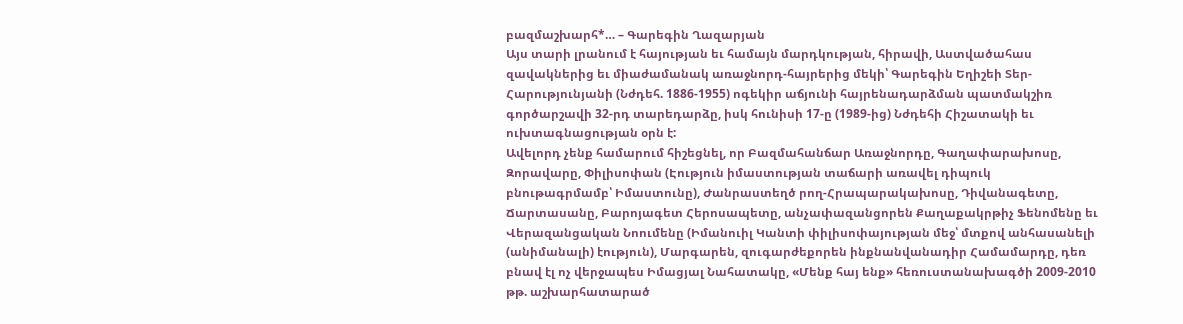բազմաշխարհ*… – Գարեգին Ղազարյան
Այս տարի լրանում է հայության եւ համայն մարդկության, հիրավի, Աստվածահաս զավակներից եւ միաժամանակ առաջնորդ-հայրերից մեկի՝ Գարեգին Եղիշեի Տեր-Հարությունյանի (Նժդեհ. 1886-1955) ոգեկիր աճյունի հայրենադարձման պատմակշիռ գործարշավի 32-րդ տարեդարձը, իսկ հունիսի 17-ը (1989-ից) Նժդեհի Հիշատակի եւ ուխտագնացության օրն է:
Ավելորդ չենք համարում հիշեցնել, որ Բազմահանճար Առաջնորդը, Գաղափարախոսը, Զորավարը, Փիլիսոփան (Էություն իմաստության տաճարի առավել դիպուկ բնութագրմամբ՝ Իմաստունը), Ժանրաստեղծ րող-Հրապարակախոսը, Դիվանագետը, Ճարտասանը, Բարոյագետ Հերոսապետը, անչափազանցորեն Քաղաքակրթիչ Ֆենոմենը եւ Վերազանցական Նոումենը (Իմանուիլ Կանտի փիլիսոփայության մեջ՝ մտքով անհասանելի (անիմանալի) էություն), Մարգարեն, զուգարժեքորեն ինքնանվանադիր Համամարդը, դեռ բնավ էլ ոչ վերջապես Իմացյալ Նահատակը, «Մենք հայ ենք» հեռուստանախագծի 2009-2010 թթ. աշխարհատարած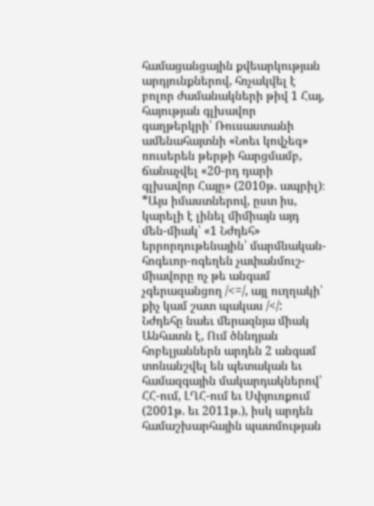համացանցային քվեարկության արդյունքներով, հռչակվել է բոլոր ժամանակների թիվ 1 Հայ, հայության գլխավոր գաղթերկրի՝ Ռուսաստանի ամենահայտնի «Նոեւ կովչեգ» ռուսերեն թերթի հարցմամբ, ճանաչվել «20-րդ դարի գլխավոր Հայը» (2010թ. ապրիլ)։
*Այս իմաստներով, ըստ իս, կարելի է լինել միմիայն այդ մեն-միակ՝ «1 Նժդեհ» երրորդութենային՝ մարմնական-հոգեւոր-ոգեղեն չափանմուշ-միավորը ոչ թե անգամ չգերազանցող /<=/, այլ ուղղակի՝ քիչ կամ շատ պակաս /</:
Նժդեհը նաեւ մերազնյա միակ Անհատն է, Ում ծննդյան հոբելյաններն արդեն 2 անգամ տոնանշվել են պետական եւ համազգային մակարդակներով՝ ՀՀ-ում, ԼՂՀ-ում եւ Սփյուռքում (2001թ. եւ 2011թ.), իսկ արդեն համաշխարհային պատմության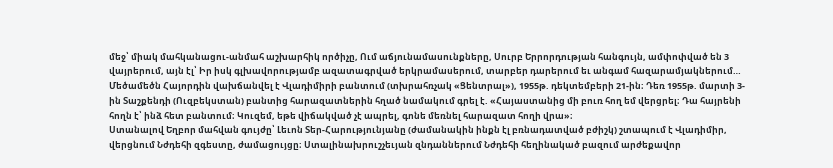մեջ՝ միակ մահկանացու-անմահ աշխարհիկ ործիչը, Ում աճյունամասունքները, Սուրբ Երրորդության հանգույն, ամփոփված են 3 վայրերում, այն էլ՝ Իր իսկ գլխավորությամբ ազատագրված երկրամասերում, տարբեր դարերում եւ անգամ հազարամյակներում…
Մեծամեծն Հայորդին վախճանվել է Վլադիմիրի բանտում (տխրահռչակ «Ցենտրալ»), 1955թ. դեկտեմբերի 21-ին։ Դեռ 1955թ. մարտի 3-ին Տաշքենդի (Ուզբեկստան) բանտից հարազատներին հղած նամակում գրել է. «Հայաստանից մի բուռ հող եմ վերցրել։ Դա հայրենի հողն է՝ ինձ հետ բանտում։ Կուզեմ, եթե վիճակված չէ ապրել, գոնե մեռնել հարազատ հողի վրա»։
Ստանալով Եղբոր մահվան գույժը՝ Լեւոն Տեր-Հարությունյանը (ժամանակին ինքն էլ բռնադատված բժիշկ) շտապում է Վլադիմիր, վերցնում Նժդեհի զգեստը, ժամացույցը։ Ստալինախրուշչեւյան զնդաններում Նժդեհի հեղինակած բազում արժեքավոր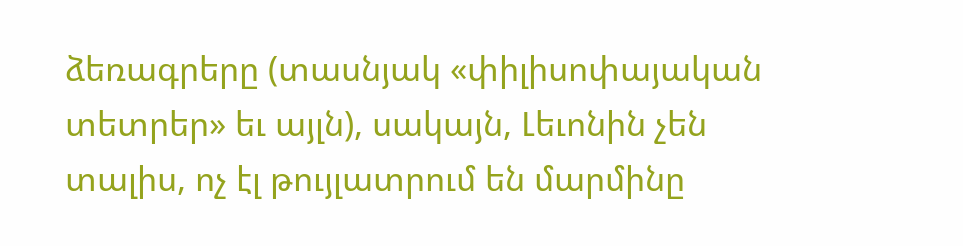ձեռագրերը (տասնյակ «փիլիսոփայական տետրեր» եւ այլն), սակայն, Լեւոնին չեն տալիս, ոչ էլ թույլատրում են մարմինը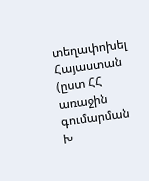տեղափոխել Հայաստան (ըստ ՀՀ առաջին գումարման Խ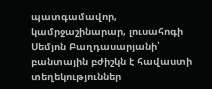պատգամավոր, կամրջաշինարար, լուսահոգի Սեմյոն Բաղդասարյանի՝ բանտային բժիշկն է հավաստի տեղեկություններ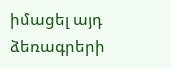իմացել այդ ձեռագրերի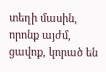տեղի մասին, որոնք այժմ, ցավոք, կորած են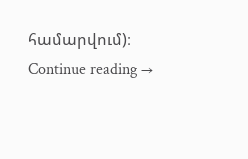համարվում)։
Continue reading →